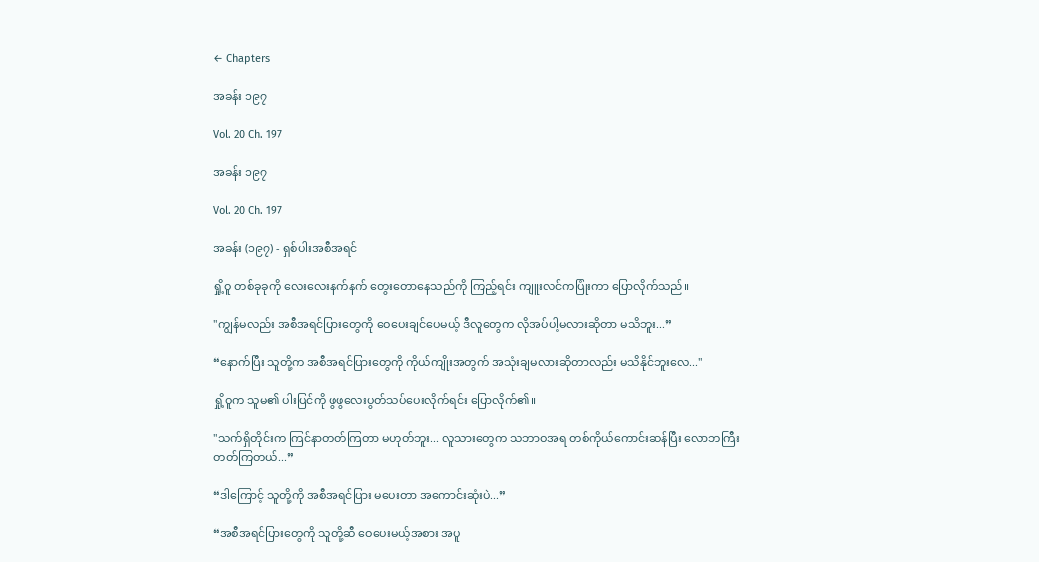← Chapters

အခန်း ၁၉၇

Vol. 20 Ch. 197

အခန်း ၁၉၇

Vol. 20 Ch. 197

အခန်း (၁၉၇) - ရှစ်ပါးအစီအရင်

ရှို့ဝူ တစ်ခုခုကို လေးလေးနက်နက် တွေးတောနေသည်ကို ကြည့်ရင်း ကျူးလင်ကပြုံးကာ ပြောလိုက်သည်။

"ကျွန်မလည်း အစီအရင်ပြားတွေကို ဝေပေးချင်ပေမယ့် ဒီလူတွေက လိုအပ်ပါ့မလားဆိုတာ မသိဘူး...”

“နောက်ပြီး သူတို့က အစီအရင်ပြားတွေကို ကိုယ်ကျိုးအတွက် အသုံးချမလားဆိုတာလည်း မသိနိုင်ဘူးလေ..."

ရှို့ဝူက သူမ၏ ပါးပြင်ကို ဖွဖွလေးပွတ်သပ်ပေးလိုက်ရင်း ပြောလိုက်၏။

"သက်ရှိတိုင်းက ကြင်နာတတ်ကြတာ မဟုတ်ဘူး... လူသားတွေက သဘာဝအရ တစ်ကိုယ်ကောင်းဆန်ပြီး လောဘကြီးတတ်ကြတယ်...”

“ဒါကြောင့် သူတို့ကို အစီအရင်ပြား မပေးတာ အကောင်းဆုံးပဲ...”

“အစီအရင်ပြားတွေကို သူတို့ဆီ ဝေပေးမယ့်အစား အပူ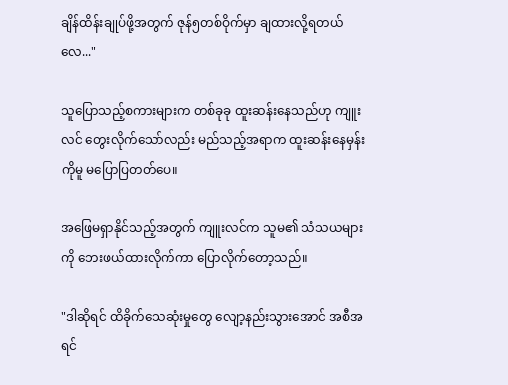ချိန်ထိန်းချုပ်ဖို့အတွက် ဇုန်၅တစ်ဝိုက်မှာ ချထားလို့ရတယ်လေ..."

သူပြောသည့်စကားများက တစ်ခုခု ထူးဆန်းနေသည်ဟု ကျူးလင် တွေးလိုက်သော်လည်း မည်သည့်အရာက ထူးဆန်းနေမှန်းကိုမူ မပြောပြတတ်ပေ။

အဖြေမရှာနိုင်သည့်အတွက် ကျူးလင်က သူမ၏ သံသယများကို ဘေးဖယ်ထားလိုက်ကာ ပြောလိုက်တော့သည်။

"ဒါဆိုရင် ထိခိုက်သေဆုံးမှုတွေ လျော့နည်းသွားအောင် အစီအရင်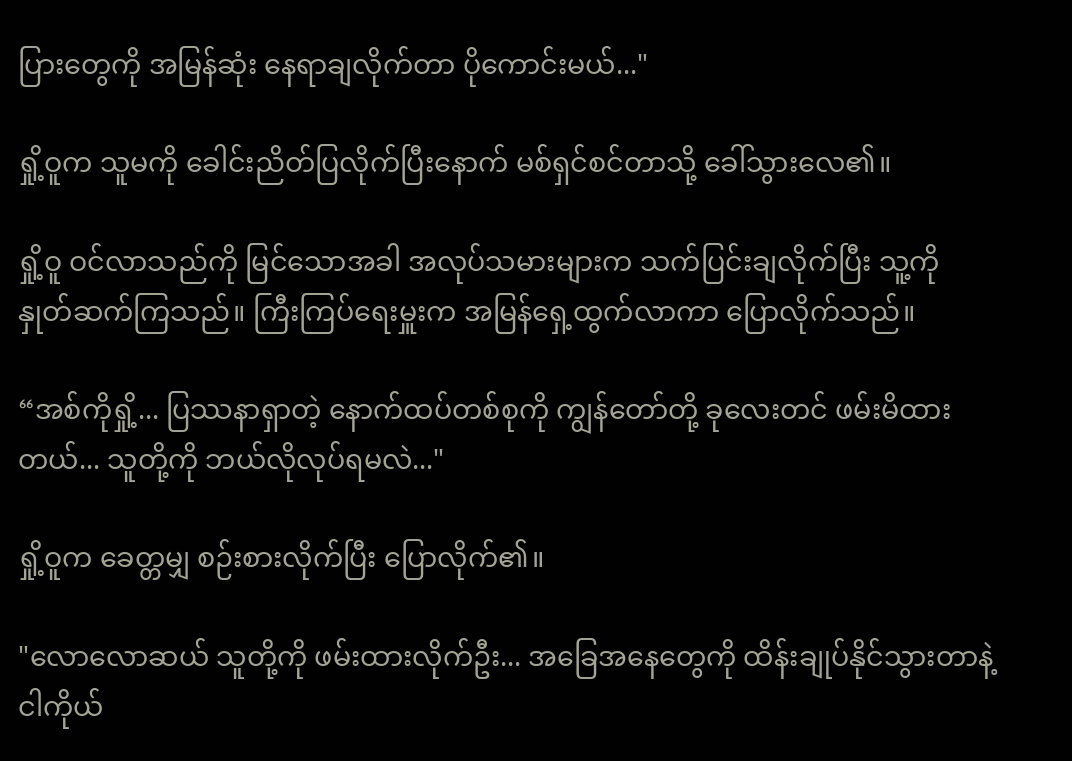ပြားတွေကို အမြန်ဆုံး နေရာချလိုက်တာ ပိုကောင်းမယ်..."

ရှို့ဝူက သူမကို ခေါင်းညိတ်ပြလိုက်ပြီးနောက် မစ်ရှင်စင်တာသို့ ခေါ်သွားလေ၏။

ရှို့ဝူ ဝင်လာသည်ကို မြင်သောအခါ အလုပ်သမားများက သက်ပြင်းချလိုက်ပြီး သူ့ကို နှုတ်ဆက်ကြသည်။ ကြီးကြပ်ရေးမှူးက အမြန်ရှေ့ထွက်လာကာ ပြောလိုက်သည်။

“အစ်ကိုရှို့... ပြဿနာရှာတဲ့ နောက်ထပ်တစ်စုကို ကျွန်တော်တို့ ခုလေးတင် ဖမ်းမိထားတယ်... သူတို့ကို ဘယ်လိုလုပ်ရမလဲ..."

ရှို့ဝူက ခေတ္တမျှ စဉ်းစားလိုက်ပြီး ပြောလိုက်၏။

"လောလောဆယ် သူတို့ကို ဖမ်းထားလိုက်ဦး... အခြေအနေတွေကို ထိန်းချုပ်နိုင်သွားတာနဲ့ ငါကိုယ်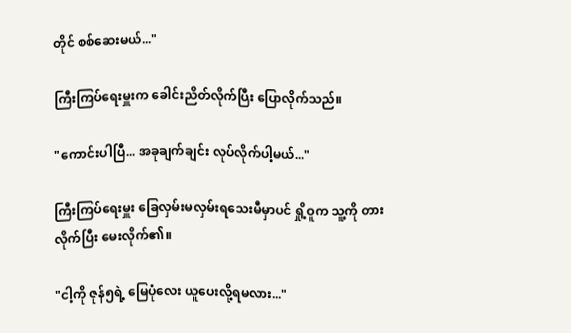တိုင် စစ်ဆေးမယ်..."

ကြီးကြပ်ရေးမှူးက ခေါင်းညိတ်လိုက်ပြီး ပြောလိုက်သည်။

"ကောင်းပါပြီ... အခုချက်ချင်း လုပ်လိုက်ပါ့မယ်..."

ကြီးကြပ်ရေးမှူး ခြေလှမ်းမလှမ်းရသေးမီမှာပင် ရှို့ဝူက သူ့ကို တားလိုက်ပြီး မေးလိုက်၏။

"ငါ့ကို ဇုန်၅ရဲ့ မြေပုံလေး ယူပေးလို့ရမလား..."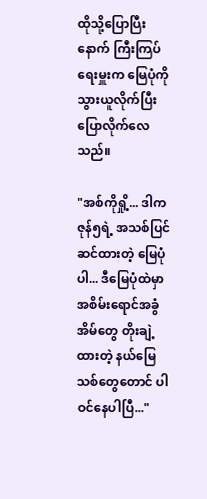ထိုသို့ပြောပြီးနောက် ကြီးကြပ်ရေးမှူးက မြေပုံကို သွားယူလိုက်ပြီး ပြောလိုက်လေသည်။

"အစ်ကိုရှို့... ဒါက ဇုန်၅ရဲ့ အသစ်ပြင်ဆင်ထားတဲ့ မြေပုံပါ... ဒီမြေပုံထဲမှာ အစိမ်းရောင်အခွံအိမ်တွေ တိုးချဲ့ထားတဲ့ နယ်မြေသစ်တွေတောင် ပါဝင်နေပါပြီ..."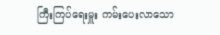ကြီးကြပ်ရေးမှူး ကမ်းပေးလာသော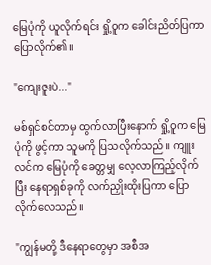မြေပုံကို ယူလိုက်ရင်း ရှို့ဝူက ခေါင်းညိတ်ပြကာ ပြောလိုက်၏။

"ကျေးဇူးပဲ..."

မစ်ရှင်စင်တာမှ ထွက်လာပြီးနောက် ရှို့ဝူက မြေပုံကို ဖွင့်ကာ သူမကို ပြသလိုက်သည်။ ကျူးလင်က မြေပုံကို ခေတ္တမျှ လေ့လာကြည့်လိုက်ပြီး နေရာရှစ်ခုကို လက်ညှိုးထိုးပြကာ ပြောလိုက်လေသည်။

"ကျွန်မတို့ ဒီနေရာတွေမှာ အစီအ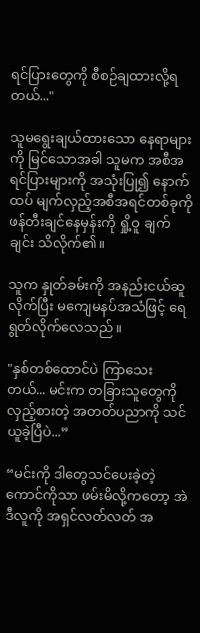ရင်ပြားတွေကို စီစဉ်ချထားလို့ရတယ်..."

သူမရွေးချယ်ထားသော နေရာများကို မြင်သောအခါ သူမက အစီအရင်ပြားများကို အသုံးပြု၍ နောက်ထပ် မျက်လှည့်အစီအရင်တစ်ခုကို ဖန်တီးချင်နေမှန်းကို ရှို့ဝူ ချက်ချင်း သိလိုက်၏။

သူက နှုတ်ခမ်းကို အနည်းငယ်ဆူလိုက်ပြီး မကျေမနပ်အသံဖြင့် ရေရွတ်လိုက်လေသည်။

"နှစ်တစ်ထောင်ပဲ ကြာသေးတယ်... မင်းက တခြားသူတွေကို လှည့်စားတဲ့ အတတ်ပညာကို သင်ယူခဲ့ပြီပဲ...”

“မင်းကို ဒါတွေသင်ပေးခဲ့တဲ့ကောင်ကိုသာ ဖမ်းမိလို့ကတော့ အဲဒီလူကို အရှင်လတ်လတ် အ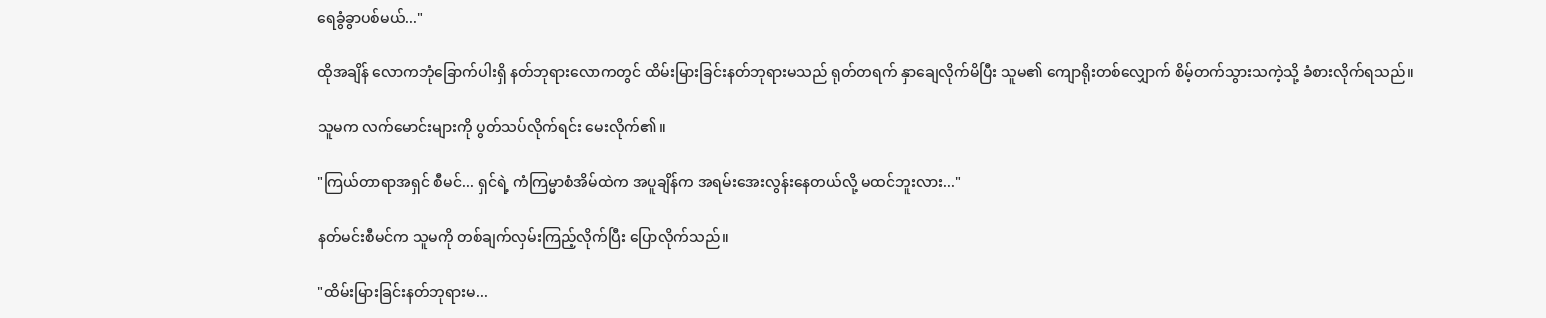ရေခွံခွာပစ်မယ်..."

ထိုအချိန် လောကဘုံခြောက်ပါးရှိ နတ်ဘုရားလောကတွင် ထိမ်းမြားခြင်းနတ်ဘုရားမသည် ရုတ်တရက် နှာချေလိုက်မိပြီး သူမ၏ ကျောရိုးတစ်လျှောက် စိမ့်တက်သွားသကဲ့သို့ ခံစားလိုက်ရသည်။

သူမက လက်မောင်းများကို ပွတ်သပ်လိုက်ရင်း မေးလိုက်၏။

"ကြယ်တာရာအရှင် စီမင်... ရှင်ရဲ့ ကံကြမ္မာစံအိမ်ထဲက အပူချိန်က အရမ်းအေးလွန်းနေတယ်လို့ မထင်ဘူးလား..."

နတ်မင်းစီမင်က သူမကို တစ်ချက်လှမ်းကြည့်လိုက်ပြီး ပြောလိုက်သည်။

"ထိမ်းမြားခြင်းနတ်ဘုရားမ...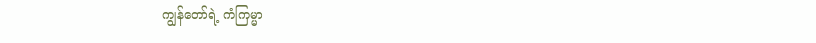ကျွန်တော်ရဲ့ ကံကြမ္မာ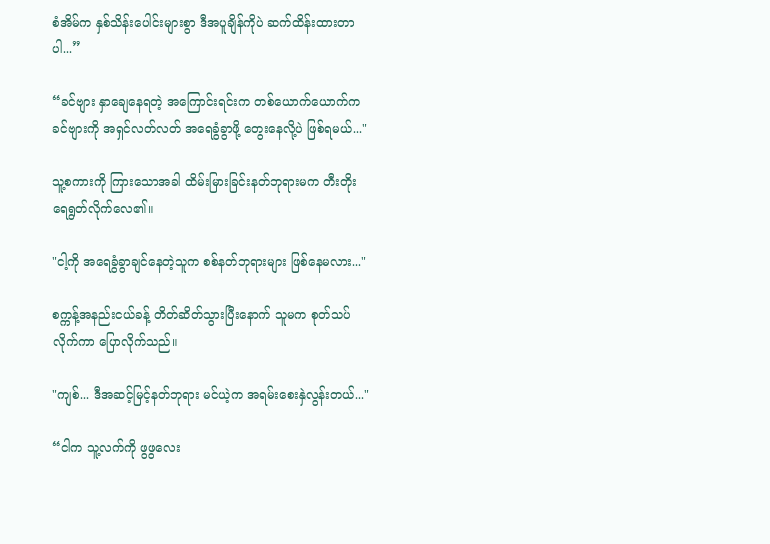စံအိမ်က နှစ်သိန်းပေါင်းများစွာ ဒီအပူချိန်ကိုပဲ ဆက်ထိန်းထားတာပါ...”

“ခင်ဗျား နှာချေနေရတဲ့ အကြောင်းရင်းက တစ်ယောက်ယောက်က ခင်ဗျားကို အရှင်လတ်လတ် အရေခွံခွာဖို့ တွေးနေလို့ပဲ ဖြစ်ရမယ်..."

သူ့စကားကို ကြားသောအခါ ထိမ်းမြားခြင်းနတ်ဘုရားမက တီးတိုးရေရွတ်လိုက်လေ၏။

"ငါ့ကို အရေခွံခွာချင်နေတဲ့သူက စစ်နတ်ဘုရားများ ဖြစ်နေမလား..."

စက္ကန့်အနည်းငယ်ခန့် တိတ်ဆိတ်သွားပြီးနောက် သူမက စုတ်သပ်လိုက်ကာ ပြောလိုက်သည်။

"ကျစ်... ဒီအဆင့်မြင့်နတ်ဘုရား မင်ယဲ့က အရမ်းစေးနှဲလွန်းတယ်..."

“ငါက သူ့လက်ကို ဖွဖွလေး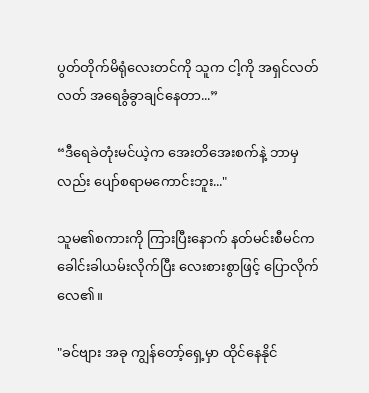ပွတ်တိုက်မိရုံလေးတင်ကို သူက ငါ့ကို အရှင်လတ်လတ် အရေခွံခွာချင်နေတာ...”

“ဒီရေခဲတုံးမင်ယဲ့က အေးတိအေးစက်နဲ့ ဘာမှလည်း ပျော်စရာမကောင်းဘူး..."

သူမ၏စကားကို ကြားပြီးနောက် နတ်မင်းစီမင်က ခေါင်းခါယမ်းလိုက်ပြီး လေးစားစွာဖြင့် ပြောလိုက်လေ၏။

"ခင်ဗျား အခု ကျွန်တော့်ရှေ့မှာ ထိုင်နေနိုင်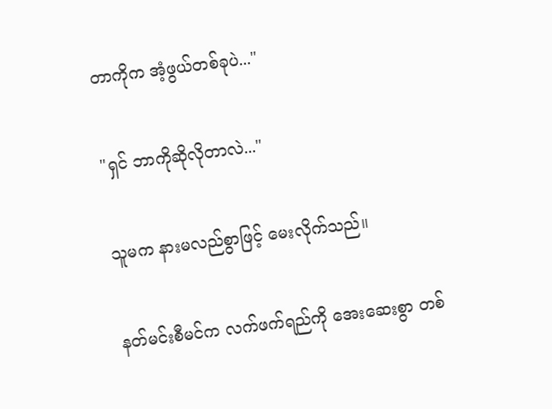တာကိုက အံ့ဖွယ်တစ်ခုပဲ..."

"ရှင် ဘာကိုဆိုလိုတာလဲ..."

သူမက နားမလည်စွာဖြင့် မေးလိုက်သည်။

နတ်မင်းစီမင်က လက်ဖက်ရည်ကို အေးဆေးစွာ တစ်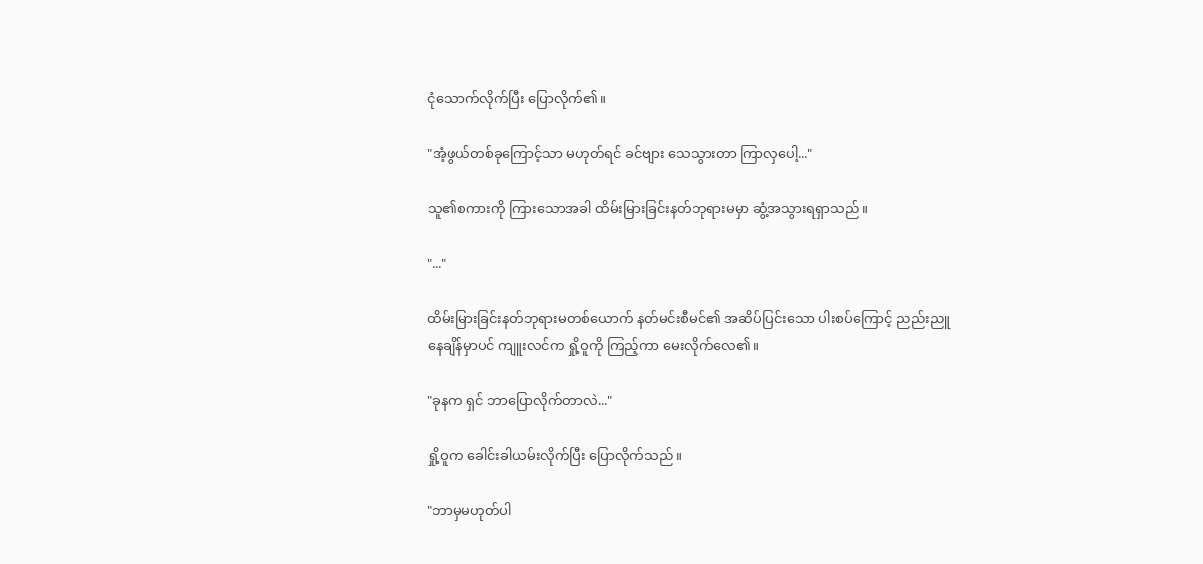ငုံသောက်လိုက်ပြီး ပြောလိုက်၏။

"အံ့ဖွယ်တစ်ခုကြောင့်သာ မဟုတ်ရင် ခင်ဗျား သေသွားတာ ကြာလှပေါ့..."

သူ၏စကားကို ကြားသောအခါ ထိမ်းမြားခြင်းနတ်ဘုရားမမှာ ဆွံ့အသွားရရှာသည်။

"..."

ထိမ်းမြားခြင်းနတ်ဘုရားမတစ်ယောက် နတ်မင်းစီမင်၏ အဆိပ်ပြင်းသော ပါးစပ်ကြောင့် ညည်းညူနေချိန်မှာပင် ကျူးလင်က ရှို့ဝူကို ကြည့်ကာ မေးလိုက်လေ၏။

"ခုနက ရှင် ဘာပြောလိုက်တာလဲ..."

ရှို့ဝူက ခေါင်းခါယမ်းလိုက်ပြီး ပြောလိုက်သည်။

"ဘာမှမဟုတ်ပါ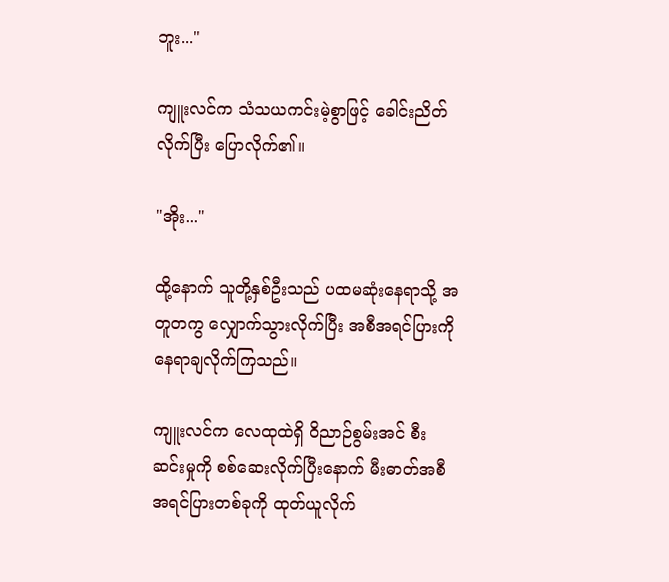ဘူး..."

ကျူးလင်က သံသယကင်းမဲ့စွာဖြင့် ခေါင်းညိတ်လိုက်ပြီး ပြောလိုက်၏။

"အိုး..."

ထို့နောက် သူတို့နှစ်ဦးသည် ပထမဆုံးနေရာသို့ အတူတကွ လျှောက်သွားလိုက်ပြီး အစီအရင်ပြားကို နေရာချလိုက်ကြသည်။

ကျူးလင်က လေထုထဲရှိ ဝိညာဉ်စွမ်းအင် စီးဆင်းမှုကို စစ်ဆေးလိုက်ပြီးနောက် မီးဓာတ်အစီအရင်ပြားတစ်ခုကို ထုတ်ယူလိုက်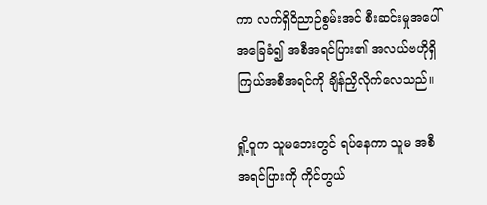ကာ လက်ရှိဝိညာဉ်စွမ်းအင် စီးဆင်းမှုအပေါ် အခြေခံ၍ အစီအရင်ပြား၏ အလယ်ဗဟိုရှိ ကြယ်အစီအရင်ကို ချိန်ညှိလိုက်လေသည်။

ရှို့ဝူက သူမဘေးတွင် ရပ်နေကာ သူမ အစီအရင်ပြားကို ကိုင်တွယ်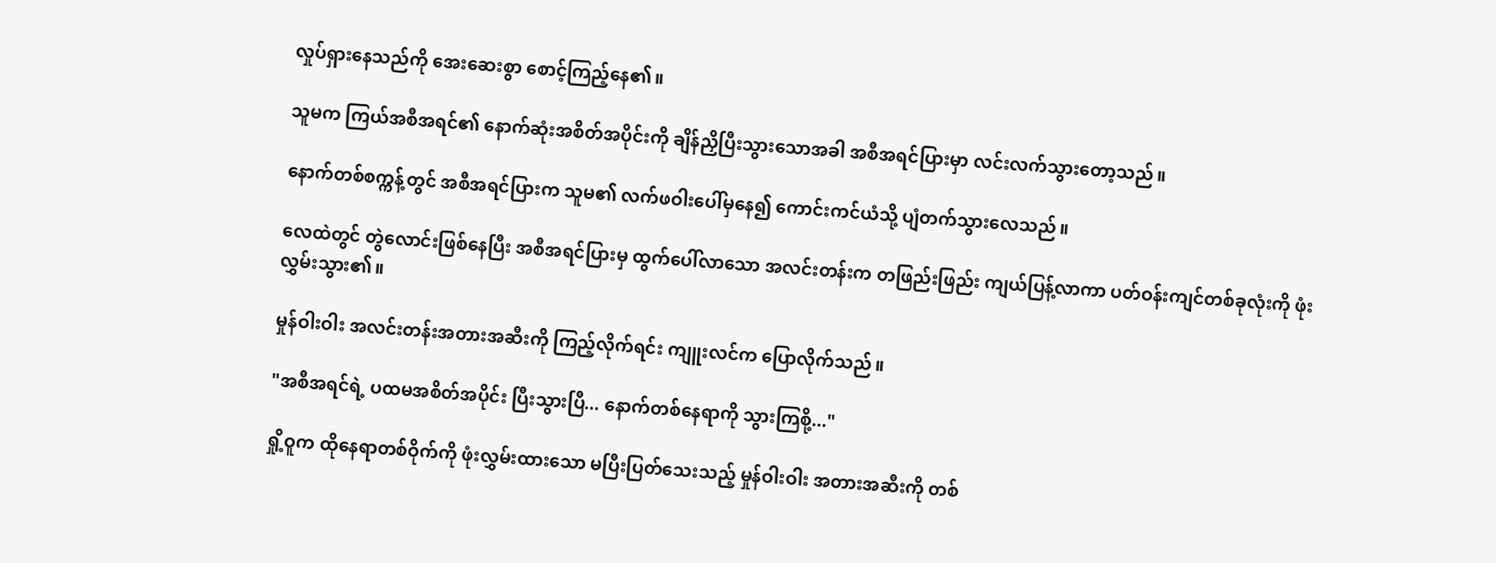လှုပ်ရှားနေသည်ကို အေးဆေးစွာ စောင့်ကြည့်နေ၏။

သူမက ကြယ်အစီအရင်၏ နောက်ဆုံးအစိတ်အပိုင်းကို ချိန်ညှိပြီးသွားသောအခါ အစီအရင်ပြားမှာ လင်းလက်သွားတော့သည်။

နောက်တစ်စက္ကန့်တွင် အစီအရင်ပြားက သူမ၏ လက်ဖဝါးပေါ်မှနေ၍ ကောင်းကင်ယံသို့ ပျံတက်သွားလေသည်။

လေထဲတွင် တွဲလောင်းဖြစ်နေပြီး အစီအရင်ပြားမှ ထွက်ပေါ်လာသော အလင်းတန်းက တဖြည်းဖြည်း ကျယ်ပြန့်လာကာ ပတ်ဝန်းကျင်တစ်ခုလုံးကို ဖုံးလွှမ်းသွား၏။

မှုန်ဝါးဝါး အလင်းတန်းအတားအဆီးကို ကြည့်လိုက်ရင်း ကျူးလင်က ပြောလိုက်သည်။

"အစီအရင်ရဲ့ ပထမအစိတ်အပိုင်း ပြီးသွားပြီ... နောက်တစ်နေရာကို သွားကြစို့..."

ရှို့ဝူက ထိုနေရာတစ်ဝိုက်ကို ဖုံးလွှမ်းထားသော မပြီးပြတ်သေးသည့် မှုန်ဝါးဝါး အတားအဆီးကို တစ်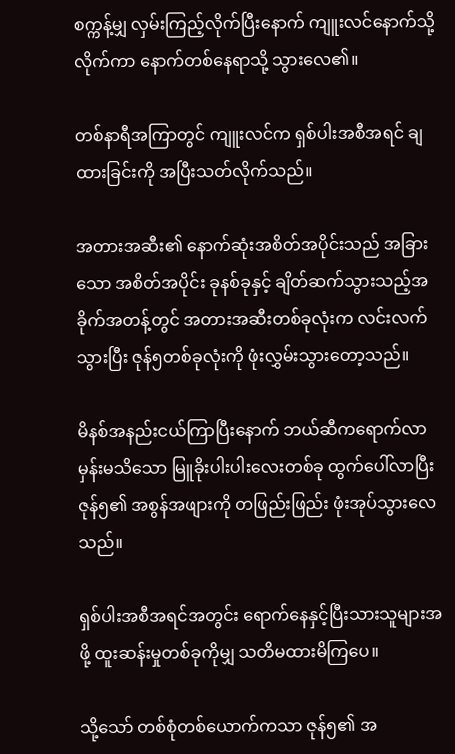စက္ကန့်မျှ လှမ်းကြည့်လိုက်ပြီးနောက် ကျူးလင်နောက်သို့ လိုက်ကာ နောက်တစ်နေရာသို့ သွားလေ၏။

တစ်နာရီအကြာတွင် ကျူးလင်က ရှစ်ပါးအစီအရင် ချထားခြင်းကို အပြီးသတ်လိုက်သည်။

အတားအဆီး၏ နောက်ဆုံးအစိတ်အပိုင်းသည် အခြားသော အစိတ်အပိုင်း ခုနစ်ခုနှင့် ချိတ်ဆက်သွားသည့်အခိုက်အတန့်တွင် အတားအဆီးတစ်ခုလုံးက လင်းလက်သွားပြီး ဇုန်၅တစ်ခုလုံးကို ဖုံးလွှမ်းသွားတော့သည်။

မိနစ်အနည်းငယ်ကြာပြီးနောက် ဘယ်ဆီကရောက်လာမှန်းမသိသော မြူခိုးပါးပါးလေးတစ်ခု ထွက်ပေါ်လာပြီး ဇုန်၅၏ အစွန်အဖျားကို တဖြည်းဖြည်း ဖုံးအုပ်သွားလေသည်။

ရှစ်ပါးအစီအရင်အတွင်း ရောက်နေနှင့်ပြီးသားသူများအဖို့ ထူးဆန်းမှုတစ်ခုကိုမျှ သတိမထားမိကြပေ။

သို့သော် တစ်စုံတစ်ယောက်ကသာ ဇုန်၅၏ အ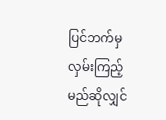ပြင်ဘက်မှ လှမ်းကြည့်မည်ဆိုလျှင်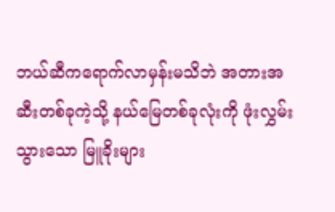ဘယ်ဆီကရောက်လာမှန်းမသိဘဲ အတားအဆီးတစ်ခုကဲ့သို့ နယ်မြေတစ်ခုလုံးကို ဖုံးလွှမ်းသွားသော မြူခိုးများ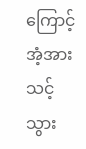ကြောင့် အံ့အားသင့်သွား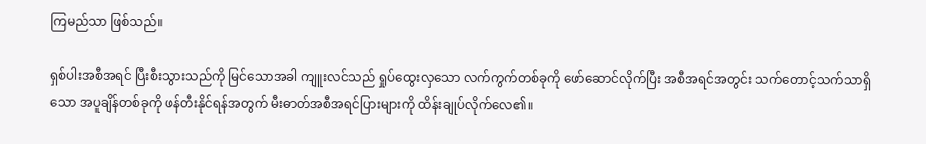ကြမည်သာ ဖြစ်သည်။

ရှစ်ပါးအစီအရင် ပြီးစီးသွားသည်ကို မြင်သောအခါ ကျူးလင်သည် ရှုပ်ထွေးလှသော လက်ကွက်တစ်ခုကို ဖော်ဆောင်လိုက်ပြီး အစီအရင်အတွင်း သက်တောင့်သက်သာရှိသော အပူချိန်တစ်ခုကို ဖန်တီးနိုင်ရန်အတွက် မီးဓာတ်အစီအရင်ပြားများကို ထိန်းချုပ်လိုက်လေ၏။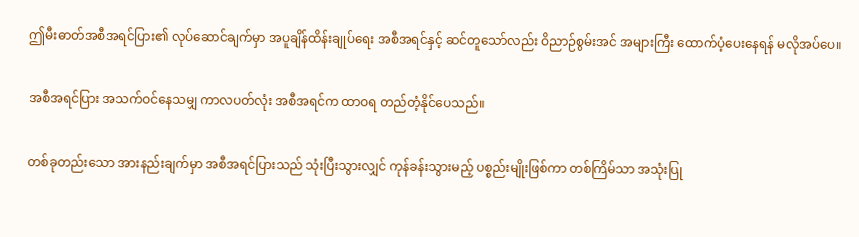ဤမီးဓာတ်အစီအရင်ပြား၏ လုပ်ဆောင်ချက်မှာ အပူချိန်ထိန်းချုပ်ရေး အစီအရင်နှင့် ဆင်တူသော်လည်း ဝိညာဉ်စွမ်းအင် အများကြီး ထောက်ပံ့ပေးနေရန် မလိုအပ်ပေ။

အစီအရင်ပြား အသက်ဝင်နေသမျှ ကာလပတ်လုံး အစီအရင်က ထာဝရ တည်တံ့နိုင်ပေသည်။

တစ်ခုတည်းသော အားနည်းချက်မှာ အစီအရင်ပြားသည် သုံးပြီးသွားလျှင် ကုန်ခန်းသွားမည့် ပစ္စည်းမျိုးဖြစ်ကာ တစ်ကြိမ်သာ အသုံးပြု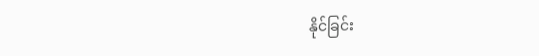နိုင်ခြင်း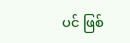ပင် ဖြစ်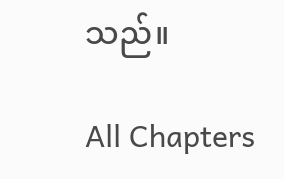သည်။

All Chapters